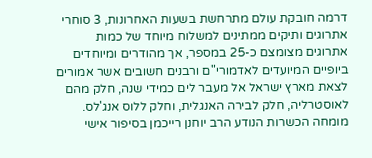דרמה חובקת עולם מתרחשת בשעות האחרונות, 3 סוחרי אתרוגים ותיקים ממתינים למשלוח מיוחד של כמות אתרוגים מצומצם כ-25 במספר, אך מהודרים ומיוחדים ביופיים המיועדים לאדמורי"ם ורבנים חשובים אשר אמורים לצאת מארץ ישראל אל מעבר לים כמידי שנה, חלק מהם לאוסטרליה, חלק לבירה האנגלית, וחלק ללוס אנג'לס.
מומחה הכשרות הנודע הרב יוחנן רייכמן בסיפור אישי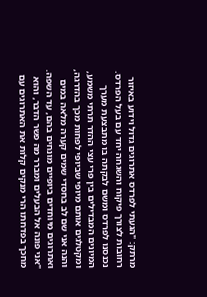מרתק: "הגעתי לפרדס אתרוגים גדול וידוע באיזור רחובות לצורך פיקוח והשגחה יחד עם בעל הפרדס. נכנסנו לפרדס ומשם לבקתה בו מתבצעת מערך המיונים המבדילים בין פרי עצי ההדר תרתי משמע, ומקטלגים אותם מיופי שביופי לפחות מכך בהדרגה, והנה אני שם לב בחסדי שמים קערה מלאה במים ואתרוגים מיוחדים ביופיים מונחים בהם, עד השפה.
"אני פונה אל הבעלים ומברר מה פשר הדבר, והוא מחכך בפדחתו הרי מנקים קלות את האתרוגים עם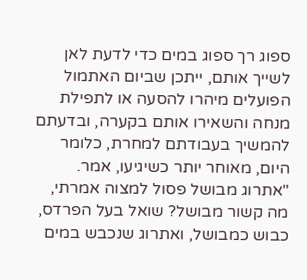ספוג רך ספוג במים כדי לדעת לאן לשייך אותם, ייתכן שביום האתמול הפועלים מיהרו להסעה או לתפילת מנחה והשאירו אותם בקערה, ובדעתם להמשיך בעבודתם למחרת, כלומר היום, מאוחר יותר כשיגיעו, אמר.
"אתרוג מבושל פסול למצוה אמרתי, מה קשור מבושל? שואל בעל הפרדס, כבוש כמבושל, ואתרוג שנכבש במים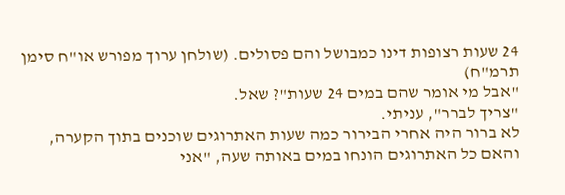24 שעות רצופות דינו כמבושל והם פסולים. (שולחן ערוך מפורש או"ח סימן תרמ"ח)
"אבל מי אומר שהם במים 24 שעות"? שאל.
"צריך לברר", עניתי.
לא ברור היה אחרי הבירור כמה שעות האתרוגים שוכנים בתוך הקערה, והאם כל האתרוגים הונחו במים באותה שעה, "אני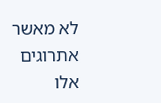לא מאשר אתרוגים אלו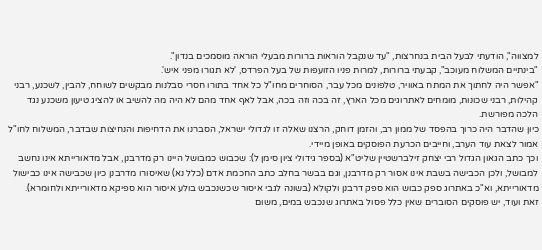למצווה", הודעתי לבעל הבית בנחרצות, "עד שנקבל הוראות ברורות מבעלי הוראה מוסמכים בנדון".
"בינתיים המשלוח מעוכב", קבעתי ברורות, למרות פניו הזועפות של בעל הפרדס, 'לא תגורו מפני איש'.
"אפשר היה לחתוך את המתח באוויר, טלפונים מכל עבר, הסוחרים מחו"ל כל אחד בתורו חסרי סבלנות מבקשים לשוחח, להבין, לשכנע, רבני קהילות, רבני שכונות, מומחים לאתרוגים מכל הארץ, זה בכה וזה בכה, אבל לאף אחד מהם לא היה מה להשיב או להציג טיעון משכנע נגד הלכה מפורשת.
כיון שהדבר היה כרוך בהפסד של ממון רב, והזמן דוחק, הרצנו שאלה זו לגדולי ישראל, הסברנו את הדחיפות והנחיצות שבדבר, המשלוח לחו"ל אמור לצאת עוד הערב, וחייבים הכרעת הפוסקים באופן מיידי.
וכך כתב הגאון הגדול רבי יצחק זילברשטיין שליט"א (בספר גידולי ציון סימן ל): שכבוש כמבושל היינו רק מדרבנן, אבל מדאורייתא אינו נחשב למבושל, ולכן הכבישה בשבת אינו אסור רק מדרבנן, וגם בבשר בחלב כתב החכמת אדם (כלל נא) שאיסורו מדרבנן כיון שכבישה אינו כבישול מדאורייתא, וא"כ באתרוג ספק כבוש הוא ספק דרבנן ולקולא (בשונה לגבי איסור שכשנכבש בולע איסור הוא ספיקא מדאורייתא ולחומרא).
זאת ועוד, יש פוסקים הסוברים שאין כלל פסול באתרוג שנכבש במים, משום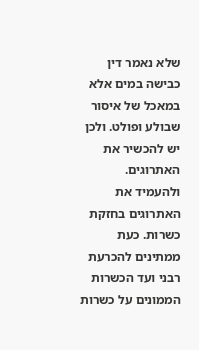שלא נאמר דין כבישה במים אלא במאכל של איסור שבולע ופולט. ולכן יש להכשיר את האתרוגים. ולהעמיד את האתרוגים בחזקת כשרות. כעת ממתינים להכרעת רבני ועד הכשרות הממונים על כשרות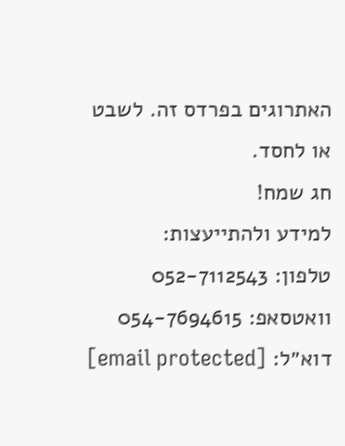האתרוגים בפרדס זה. לשבט או לחסד.
חג שמח!
למידע ולהתייעצות:
טלפון: 052-7112543
וואטסאפ: 054-7694615
דוא״ל: [email protected]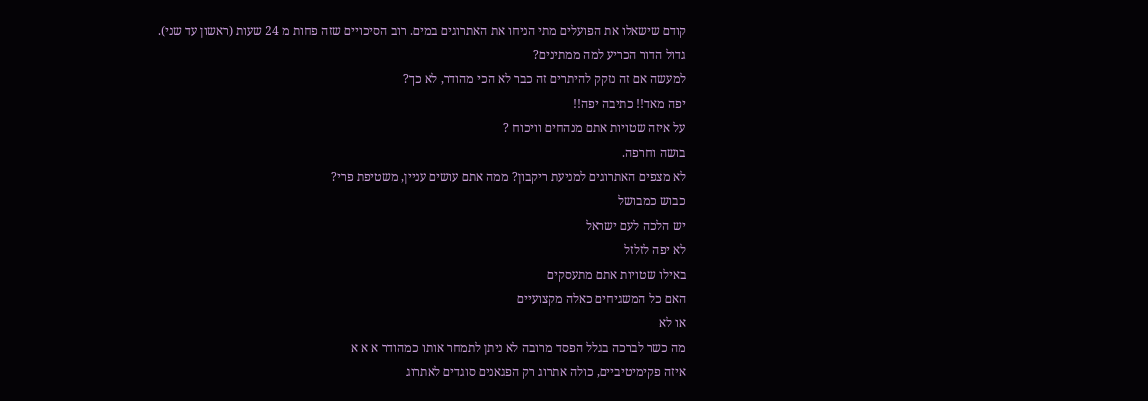קודם שישאלו את הפועלים מתי הניחו את האתרוגים במים. רוב הסיכויים שזה פחות מ 24 שעות (ראשון עד שני).
גדול הדור הכריע למה ממתינים?
למעשה אם זה נזקק להיתרים זה כבר לא הכי מהודר, לא כך?
יפה מאד!! כתיבה יפה!!
על איזה שטויות אתם מנהחים וויכוח ?
בושה וחרפה.
לא מצפים האתרוגים למניעת ריקבון? ממה אתם עושים עניין, משטיפת פרי?
כבוש כמבושל
יש הלכה לעם ישראל
לא יפה לזלזל
באילו שטויות אתם מתעסקים
האם כל המשגיחים כאלה מקצועיים
או לא
מה כשר לברכה בגלל הפסד מרובה לא ניתן לתמחר אותו כמהודר א א א
איזה פקימיטיביים, כולה אתרוג רק הפגאנים סוגדים לאתרוג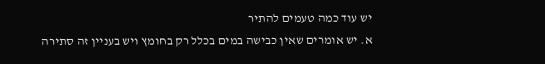יש עוד כמה טעמים להתיר
א. יש אומרים שאין כבישה במים בכלל רק בחומץ ויש בעניין זה סתירה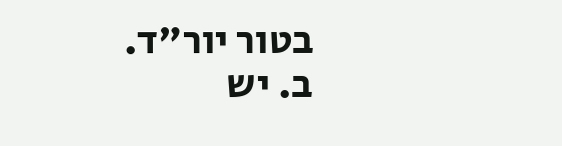בטור יור"ד.
ב. יש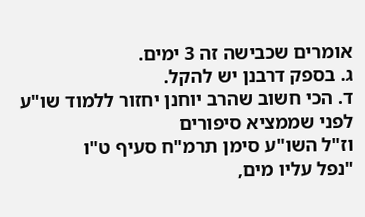אומרים שכבישה זה 3 ימים.
ג. בספק דרבנן יש להקל.
ד. הכי חשוב שהרב יוחנן יחזור ללמוד שו"ע לפני שממציא סיפורים
וז"ל השו"ע סימן תרמ"ח סעיף ט"ו
"נפל עליו מים,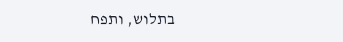בתלוש, ותפח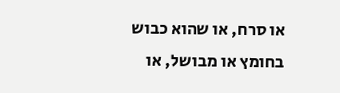או סרח, או שהוא כבוש בחומץ או מבושל, או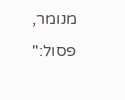מנומר, פסול:"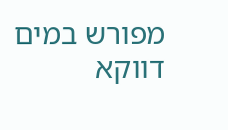מפורש במים דווקא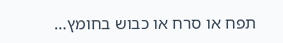תפח או סרח או כבוש בחומץ…